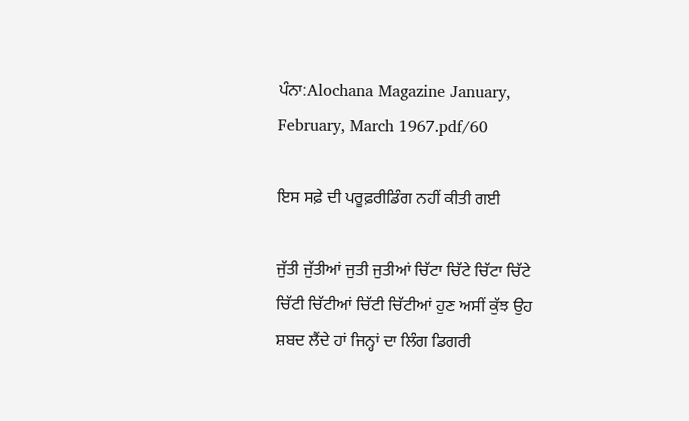ਪੰਨਾ:Alochana Magazine January, February, March 1967.pdf/60

ਇਸ ਸਫ਼ੇ ਦੀ ਪਰੂਫ਼ਰੀਡਿੰਗ ਨਹੀਂ ਕੀਤੀ ਗਈ

ਜੁੱਤੀ ਜੁੱਤੀਆਂ ਜੁਤੀ ਜੁਤੀਆਂ ਚਿੱਟਾ ਚਿੱਟੇ ਚਿੱਟਾ ਚਿੱਟੇ ਚਿੱਟੀ ਚਿੱਟੀਆਂ ਚਿੱਟੀ ਚਿੱਟੀਆਂ ਹੁਣ ਅਸੀਂ ਕੁੱਝ ਉਹ ਸ਼ਬਦ ਲੈਂਦੇ ਹਾਂ ਜਿਨ੍ਹਾਂ ਦਾ ਲਿੰਗ ਡਿਗਰੀ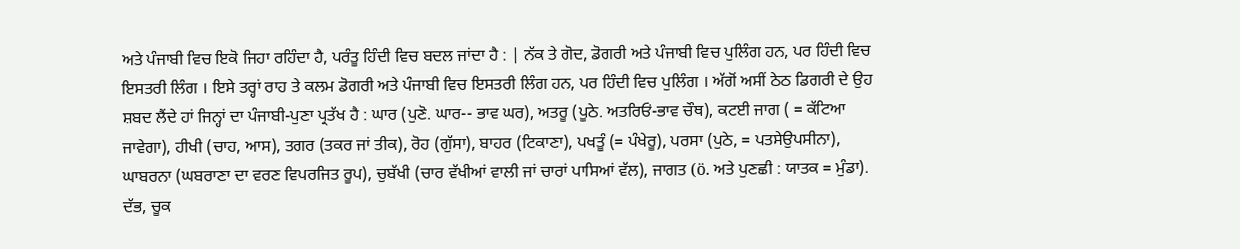ਅਤੇ ਪੰਜਾਬੀ ਵਿਚ ਇਕੋ ਜਿਹਾ ਰਹਿੰਦਾ ਹੈ, ਪਰੰਤੂ ਹਿੰਦੀ ਵਿਚ ਬਦਲ ਜਾਂਦਾ ਹੈ : | ਨੱਕ ਤੇ ਗੋਦ, ਡੋਗਰੀ ਅਤੇ ਪੰਜਾਬੀ ਵਿਚ ਪੁਲਿੰਗ ਹਨ, ਪਰ ਹਿੰਦੀ ਵਿਚ ਇਸਤਰੀ ਲਿੰਗ । ਇਸੇ ਤਰ੍ਹਾਂ ਰਾਹ ਤੇ ਕਲਮ ਡੋਗਰੀ ਅਤੇ ਪੰਜਾਬੀ ਵਿਚ ਇਸਤਰੀ ਲਿੰਗ ਹਨ, ਪਰ ਹਿੰਦੀ ਵਿਚ ਪੁਲਿੰਗ । ਅੱਗੋਂ ਅਸੀਂ ਠੇਠ ਡਿਗਰੀ ਦੇ ਉਹ ਸ਼ਬਦ ਲੈਂਦੇ ਹਾਂ ਜਿਨ੍ਹਾਂ ਦਾ ਪੰਜਾਬੀ-ਪੁਣਾ ਪ੍ਰਤੱਖ ਹੈ : ਘਾਰ (ਪੁਣੋ. ਘਾਰ-- ਭਾਵ ਘਰ), ਅਤਰੂ (ਪੂਠੇ. ਅਤਰਿਓਂ-ਭਾਵ ਚੌਥ), ਕਟਈ ਜਾਗ ( = ਕੱਟਿਆ ਜਾਵੇਗਾ), ਹੀਖੀ (ਚਾਹ, ਆਸ), ਤਗਰ (ਤਕਰ ਜਾਂ ਤੀਕ), ਰੋਹ (ਗੁੱਸਾ), ਬਾਹਰ (ਟਿਕਾਣਾ), ਪਖਤੂੰ (= ਪੰਖੇਰੂ), ਪਰਸਾ (ਪੁਠੇ, = ਪਤਸੇਉਪਸੀਨਾ), ਘਾਬਰਨਾ (ਘਬਰਾਣਾ ਦਾ ਵਰਣ ਵਿਪਰਜਿਤ ਰੂਪ), ਚੁਬੱਖੀ (ਚਾਰ ਵੱਖੀਆਂ ਵਾਲੀ ਜਾਂ ਚਾਰਾਂ ਪਾਸਿਆਂ ਵੱਲ), ਜਾਗਤ (ö. ਅਤੇ ਪੁਣਛੀ : ਯਾਤਕ = ਮੁੰਡਾ). ਦੱਭ, ਚੂਕ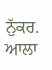ਨੁੱਕਰ. ਆਲਾ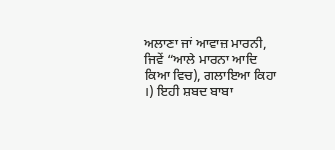ਅਲਾਣਾ ਜਾਂ ਆਵਾਜ਼ ਮਾਰਨੀ, ਜਿਵੇਂ “ਆਲੇ ਮਾਰਨਾ ਆਦਿ ਕਿਆ ਵਿਚ), ਗਲਾਇਆ ਕਿਹਾ ।) ਇਹੀ ਸ਼ਬਦ ਬਾਬਾ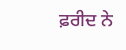ਫ਼ਰੀਦ ਨੇ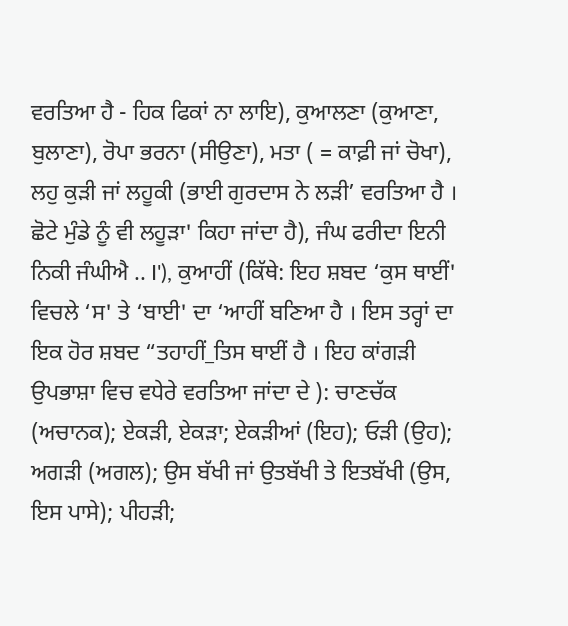ਵਰਤਿਆ ਹੈ - ਹਿਕ ਫਿਕਾਂ ਨਾ ਲਾਇ), ਕੁਆਲਣਾ (ਕੁਆਣਾ, ਬੁਲਾਣਾ), ਰੋਪਾ ਭਰਨਾ (ਸੀਉਣਾ), ਮਤਾ ( = ਕਾਫ਼ੀ ਜਾਂ ਚੋਖਾ), ਲਹੁ ਕੁੜੀ ਜਾਂ ਲਹੂਕੀ (ਭਾਈ ਗੁਰਦਾਸ ਨੇ ਲੜੀ’ ਵਰਤਿਆ ਹੈ । ਛੋਟੇ ਮੁੰਡੇ ਨੂੰ ਵੀ ਲਹੂੜਾ' ਕਿਹਾ ਜਾਂਦਾ ਹੈ), ਜੰਘ ਫਰੀਦਾ ਇਨੀ ਨਿਕੀ ਜੰਘੀਐ .. I'), ਕੁਆਹੀਂ (ਕਿੱਥੇ: ਇਹ ਸ਼ਬਦ ‘ਕੁਸ ਥਾਈਂ' ਵਿਚਲੇ ‘ਸ' ਤੇ ‘ਬਾਈ' ਦਾ ‘ਆਹੀਂ ਬਣਿਆ ਹੈ । ਇਸ ਤਰ੍ਹਾਂ ਦਾ ਇਕ ਹੋਰ ਸ਼ਬਦ “ਤਹਾਹੀਂ_ਤਿਸ ਥਾਈਂ ਹੈ । ਇਹ ਕਾਂਗੜੀ ਉਪਭਾਸ਼ਾ ਵਿਚ ਵਧੇਰੇ ਵਰਤਿਆ ਜਾਂਦਾ ਦੇ ): ਚਾਣਚੱਕ (ਅਚਾਨਕ); ਏਕੜੀ, ਏਕੜਾ; ਏਕੜੀਆਂ (ਇਹ); ਓੜੀ (ਉਹ); ਅਗੜੀ (ਅਗਲ); ਉਸ ਬੱਖੀ ਜਾਂ ਉਤਬੱਖੀ ਤੇ ਇਤਬੱਖੀ (ਉਸ, ਇਸ ਪਾਸੇ); ਪੀਹੜੀ;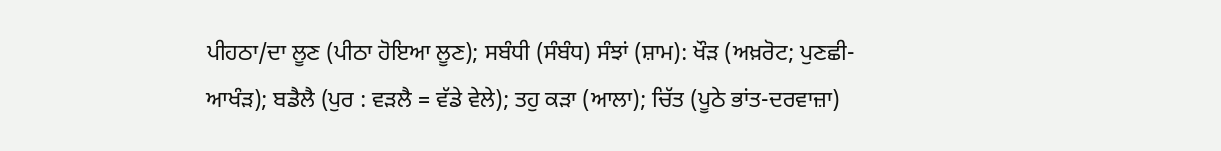ਪੀਹਠਾ/ਦਾ ਲੂਣ (ਪੀਠਾ ਹੋਇਆ ਲੂਣ); ਸਬੰਧੀ (ਸੰਬੰਧ) ਸੰਝਾਂ (ਸ਼ਾਮ): ਖੌੜ (ਅਖ਼ਰੋਟ; ਪੁਣਛੀ-ਆਖੰੜ); ਬਡੈਲੈ (ਪੁਰ : ਵੜਲੈ = ਵੱਡੇ ਵੇਲੇ); ਤਹੁ ਕੜਾ (ਆਲਾ); ਚਿੱਤ (ਪੂਠੇ ਭਾਂਤ-ਦਰਵਾਜ਼ਾ)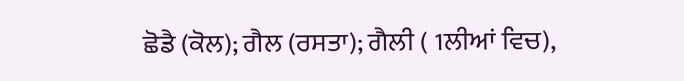ਛੋਡੈ (ਕੋਲ); ਗੈਲ (ਰਸਤਾ); ਗੈਲੀ ( 1ਲੀਆਂ ਵਿਚ),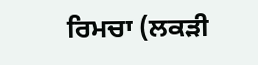ਰਿਮਚਾ (ਲਕੜੀ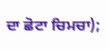ਦਾ ਛੋਟਾ ਚਿਮਚਾ);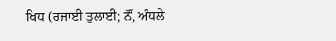ਖਿਧ (ਰਜਾਈ ਤੁਲਾਈ; ਨੌਂ, ਅੰਧਲੇ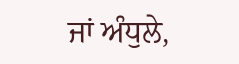ਜਾਂ ਅੰਧੁਲੇ,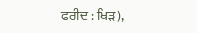ਫਰੀਦ : ਖਿੜ),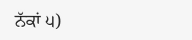ਨੱਕਾਂ ੫)